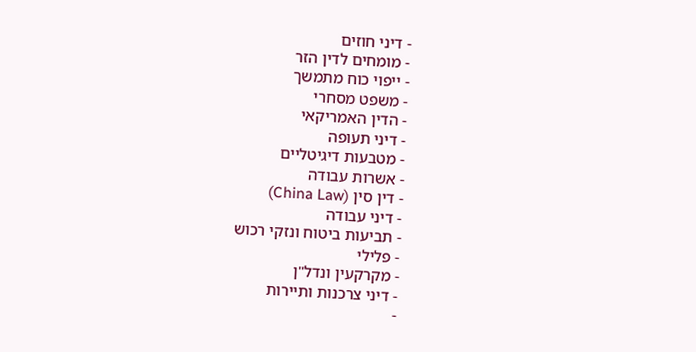- דיני חוזים
- מומחים לדין הזר
- ייפוי כוח מתמשך
- משפט מסחרי
- הדין האמריקאי
- דיני תעופה
- מטבעות דיגיטליים
- אשרות עבודה
- דין סין (China Law)
- דיני עבודה
- תביעות ביטוח ונזקי רכוש
- פלילי
- מקרקעין ונדל"ן
- דיני צרכנות ותיירות
-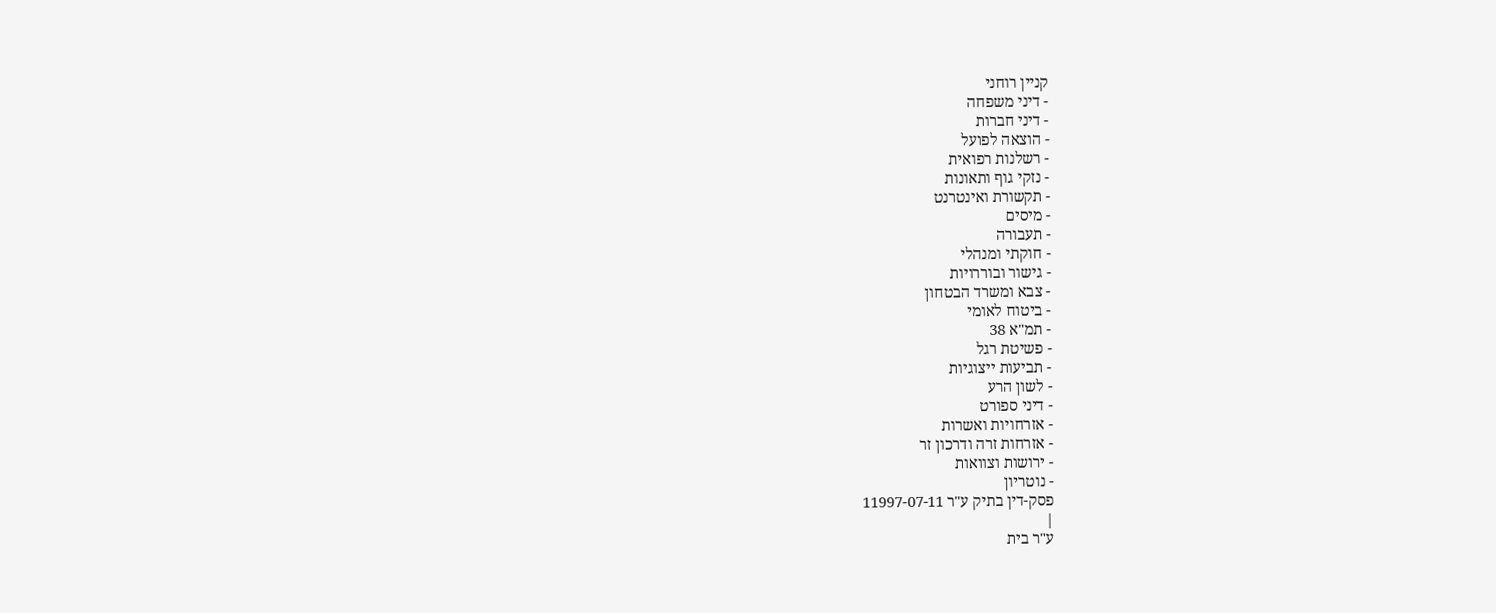קניין רוחני
- דיני משפחה
- דיני חברות
- הוצאה לפועל
- רשלנות רפואית
- נזקי גוף ותאונות
- תקשורת ואינטרנט
- מיסים
- תעבורה
- חוקתי ומנהלי
- גישור ובוררויות
- צבא ומשרד הבטחון
- ביטוח לאומי
- תמ"א 38
- פשיטת רגל
- תביעות ייצוגיות
- לשון הרע
- דיני ספורט
- אזרחויות ואשרות
- אזרחות זרה ודרכון זר
- ירושות וצוואות
- נוטריון
פסק-דין בתיק ע"ר 11997-07-11
|
ע"ר בית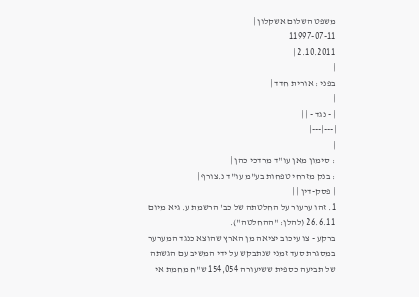משפט השלום אשקלון |
11997-07-11
2.10.2011 |
|
בפני : אורית חדד |
|
| - נגד - | |
|---|---|
|
: סימון מאן עו"ד מרדכי כהן |
: בנק מזרחי טפחות בע"מ עו"ד נ.צורף |
| פסק-דין | |
1. זהו ערעור על החלטתה של כב' הרשמת ע. גיא מיום 26.6.11 (להלן: "ההחלטה").
ברקע - צו עיכוב יציאה מן הארץ שהוצא כנגד המערער במסגרת סעד זמני שנתבקש על ידי המשיב עם הגשתה של תביעה כספית ששיעורה 154,054 ש"ח מחמת אי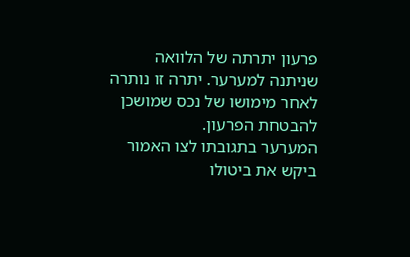פרעון יתרתה של הלוואה שניתנה למערער. יתרה זו נותרה לאחר מימושו של נכס שמושכן להבטחת הפרעון.
המערער בתגובתו לצו האמור ביקש את ביטולו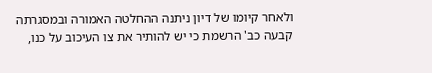ולאחר קיומו של דיון ניתנה ההחלטה האמורה ובמסגרתה קבעה כב' הרשמת כי יש להותיר את צו העיכוב על כנו,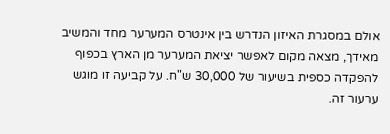אולם במסגרת האיזון הנדרש בין אינטרס המערער מחד והמשיב מאידך, מצאה מקום לאפשר יציאת המערער מן הארץ בכפוף להפקדה כספית בשיעור של 30,000 ש"ח. על קביעה זו מוגש ערעור זה.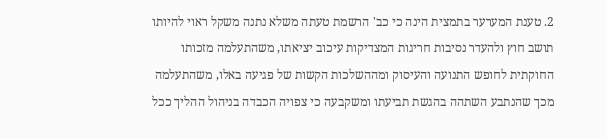2. טענת המערער בתמצית הינה כי כב' הרשמת טעתה משלא נתנה משקל ראוי להיותו תושב חוץ ולהעדר נסיבות חריגות המצדיקות עיכוב יציאתו, משהתעלמה מזכותו החוקתית לחופש התנועה והעיסוק ומההשלכות הקשות של פגיעה באלו, משהתעלמה מכך שהנתבע השתהה בהגשת תביעתו ומשקבעה כי צפויה הכבדה בניהול ההליך ככל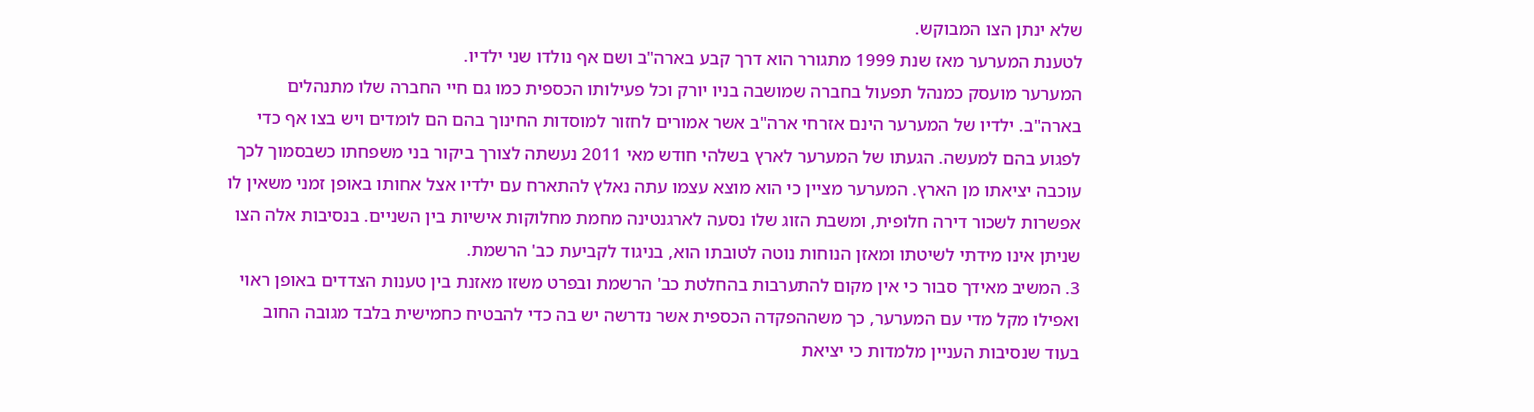שלא ינתן הצו המבוקש.
לטענת המערער מאז שנת 1999 מתגורר הוא דרך קבע בארה"ב ושם אף נולדו שני ילדיו.
המערער מועסק כמנהל תפעול בחברה שמושבה בניו יורק וכל פעילותו הכספית כמו גם חיי החברה שלו מתנהלים בארה"ב. ילדיו של המערער הינם אזרחי ארה"ב אשר אמורים לחזור למוסדות החינוך בהם הם לומדים ויש בצו אף כדי לפגוע בהם למעשה. הגעתו של המערער לארץ בשלהי חודש מאי 2011 נעשתה לצורך ביקור בני משפחתו כשבסמוך לכך עוכבה יציאתו מן הארץ. המערער מציין כי הוא מוצא עצמו עתה נאלץ להתארח עם ילדיו אצל אחותו באופן זמני משאין לו אפשרות לשכור דירה חלופית, ומשבת הזוג שלו נסעה לארגנטינה מחמת מחלוקות אישיות בין השניים. בנסיבות אלה הצו שניתן אינו מידתי לשיטתו ומאזן הנוחות נוטה לטובתו הוא, בניגוד לקביעת כב' הרשמת.
3. המשיב מאידך סבור כי אין מקום להתערבות בהחלטת כב' הרשמת ובפרט משזו מאזנת בין טענות הצדדים באופן ראוי ואפילו מקל מדי עם המערער, כך משההפקדה הכספית אשר נדרשה יש בה כדי להבטיח כחמישית בלבד מגובה החוב בעוד שנסיבות העניין מלמדות כי יציאת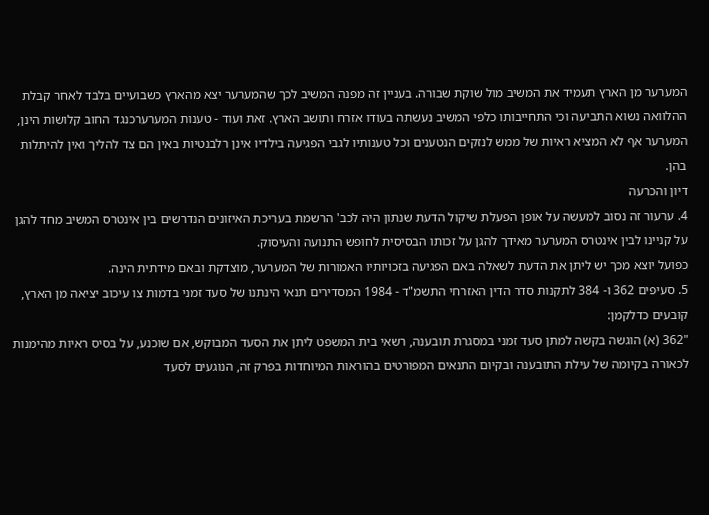המערער מן הארץ תעמיד את המשיב מול שוקת שבורה. בעניין זה מפנה המשיב לכך שהמערער יצא מהארץ כשבועיים בלבד לאחר קבלת ההלוואה נשוא התביעה וכי התחייבותו כלפי המשיב נעשתה בעודו אזרח ותושב הארץ. זאת ועוד - טענות המערערכנגד החוב קלושות הינן, המערער אף לא המציא ראיות של ממש לנזקים הנטענים וכל טענותיו לגבי הפגיעה בילדיו אינן רלבנטיות באין הם צד להליך ואין להיתלות בהן.
דיון והכרעה
4. ערעור זה נסוב למעשה על אופן הפעלת שיקול הדעת שנתון היה לכב' הרשמת בעריכת האיזונים הנדרשים בין אינטרס המשיב מחד להגן על קניינו לבין אינטרס המערער מאידך להגן על זכותו הבסיסית לחופש התנועה והעיסוק.
כפועל יוצא מכך יש ליתן את הדעת לשאלה באם הפגיעה בזכויותיו האמורות של המערער, מוצדקת ובאם מידתית הינה.
5. סעיפים 362 ו- 384 לתקנות סדר הדין האזרחי התשמ"ד - 1984 המסדירים תנאי הינתנו של סעד זמני בדמות צו עיכוב יציאה מן הארץ, קובעים כדלקמן:
"362 (א) הוגשה בקשה למתן סעד זמני במסגרת תובענה, רשאי בית המשפט ליתן את הסעד המבוקש, אם שוכנע, על בסיס ראיות מהימנות לכאורה בקיומה של עילת התובענה ובקיום התנאים המפורטים בהוראות המיוחדות בפרק זה, הנוגעים לסעד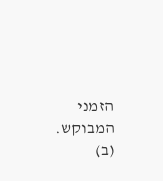הזמני המבוקש.
(ב)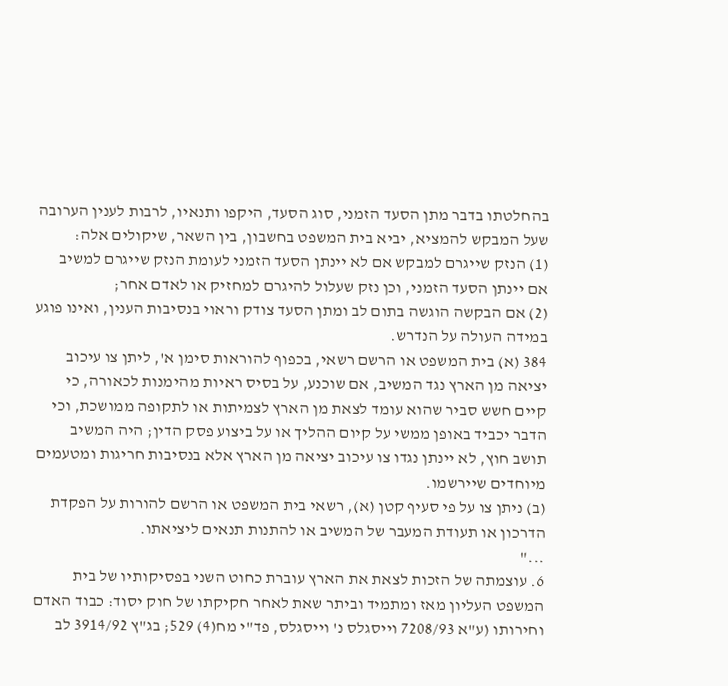בהחלטתו בדבר מתן הסעד הזמני, סוג הסעד, היקפו ותנאיו, לרבות לענין הערובה שעל המבקש להמציא, יביא בית המשפט בחשבון, בין השאר, שיקולים אלה:
(1) הנזק שייגרם למבקש אם לא יינתן הסעד הזמני לעומת הנזק שייגרם למשיב אם יינתן הסעד הזמני, וכן נזק שעלול להיגרם למחזיק או לאדם אחר;
(2) אם הבקשה הוגשה בתום לב ומתן הסעד צודק וראוי בנסיבות הענין, ואינו פוגע במידה העולה על הנדרש.
384 (א) בית המשפט או הרשם רשאי, בכפוף להוראות סימן א', ליתן צו עיכוב יציאה מן הארץ נגד המשיב, אם שוכנע, על בסיס ראיות מהימנות לכאורה, כי קיים חשש סביר שהוא עומד לצאת מן הארץ לצמיתות או לתקופה ממושכת, וכי הדבר יכביד באופן ממשי על קיום ההליך או על ביצוע פסק הדין; היה המשיב תושב חוץ, לא יינתן נגדו צו עיכוב יציאה מן הארץ אלא בנסיבות חריגות ומטעמים מיוחדים שיירשמו.
(ב) ניתן צו על פי סעיף קטן (א), רשאי בית המשפט או הרשם להורות על הפקדת הדרכון או תעודת המעבר של המשיב או להתנות תנאים ליציאתו.
..."
6. עוצמתה של הזכות לצאת את הארץ עוברת כחוט השני בפסיקותיו של בית המשפט העליון מאז ומתמיד וביתר שאת לאחר חקיקתו של חוק יסוד: כבוד האדם וחירותו (ע"א 7208/93 וייסגלס נ' וייסגלס, פד"י מח(4) 529; בג"ץ 3914/92 לב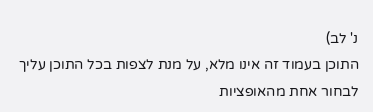נ' לב)
התוכן בעמוד זה אינו מלא, על מנת לצפות בכל התוכן עליך לבחור אחת מהאופציות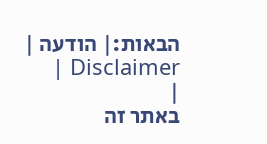הבאות:| הודעה | Disclaimer |
|
באתר זה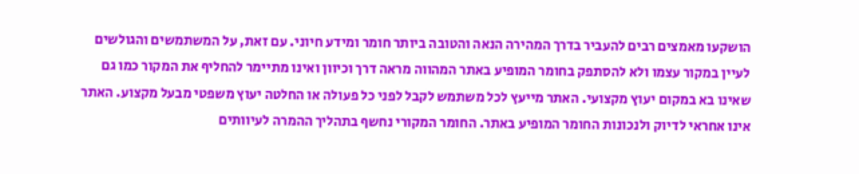הושקעו מאמצים רבים להעביר בדרך המהירה הנאה והטובה ביותר חומר ומידע חיוני. עם זאת, על המשתמשים והגולשים לעיין במקור עצמו ולא להסתפק בחומר המופיע באתר המהווה מראה דרך וכיוון ואינו מתיימר להחליף את המקור כמו גם שאינו בא במקום יעוץ מקצועי. האתר מייעץ לכל משתמש לקבל לפני כל פעולה או החלטה יעוץ משפטי מבעל מקצוע. האתר אינו אחראי לדיוק ולנכונות החומר המופיע באתר. החומר המקורי נחשף בתהליך ההמרה לעיוותים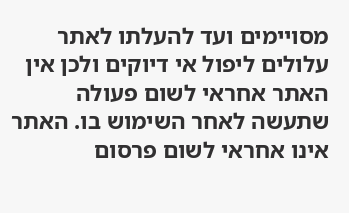מסויימים ועד להעלתו לאתר עלולים ליפול אי דיוקים ולכן אין האתר אחראי לשום פעולה שתעשה לאחר השימוש בו. האתר אינו אחראי לשום פרסום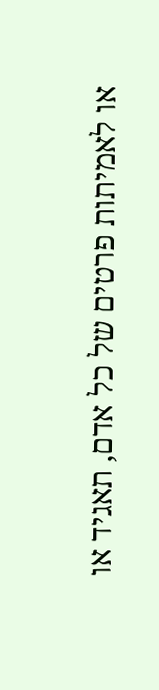או לאמיתות פרטים של כל אדם, תאגיד או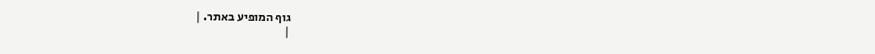גוף המופיע באתר. |
|